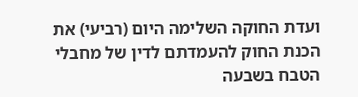ועדת החוקה השלימה היום (רביעי) את הכנת החוק להעמדתם לדין של מחבלי הטבח בשבעה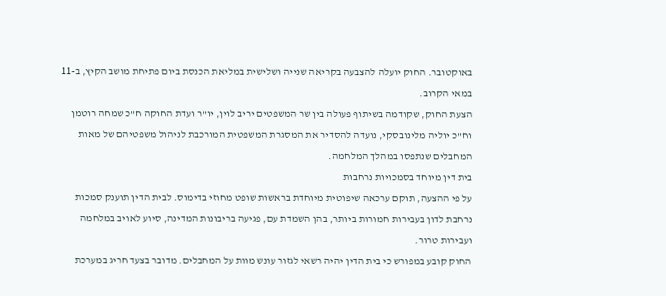באוקטובר. החוק יועלה להצבעה בקריאה שנייה ושלישית במליאת הכנסת ביום פתיחת מושב הקיץ, ב-11 במאי הקרוב.
הצעת החוק, שקודמה בשיתוף פעולה בין שר המשפטים יריב לוין, יו"ר ועדת החוקה ח"כ שמחה רוטמן וח"כ יוליה מלינובסקי, נועדה להסדיר את המסגרת המשפטית המורכבת לניהול משפטיהם של מאות המחבלים שנתפסו במהלך המלחמה.
בית דין מיוחד בסמכויות נרחבות
על פי ההצעה, תוקם ערכאה שיפוטית מיוחדת בראשות שופט מחוזי בדימוס. לבית הדין תוענק סמכות נרחבת לדון בעבירות חמורות ביותר, בהן השמדת עם, פגיעה בריבונות המדינה, סיוע לאויב במלחמה ועבירות טרור.
החוק קובע במפורש כי בית הדין יהיה רשאי לגזור עונש מוות על המחבלים. מדובר בצעד חריג במערכת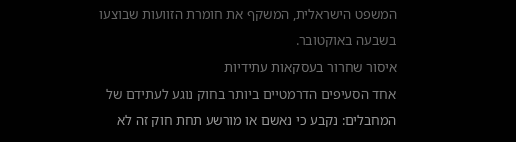המשפט הישראלית, המשקף את חומרת הזוועות שבוצעו בשבעה באוקטובר.
איסור שחרור בעסקאות עתידיות
אחד הסעיפים הדרמטיים ביותר בחוק נוגע לעתידם של המחבלים: נקבע כי נאשם או מורשע תחת חוק זה לא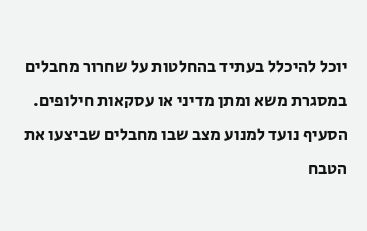יוכל להיכלל בעתיד בהחלטות על שחרור מחבלים במסגרת משא ומתן מדיני או עסקאות חילופים.
הסעיף נועד למנוע מצב שבו מחבלים שביצעו את הטבח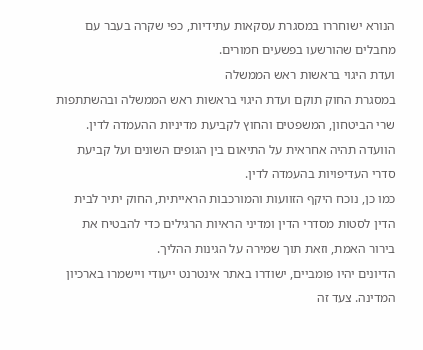הנורא ישוחררו במסגרת עסקאות עתידיות, כפי שקרה בעבר עם מחבלים שהורשעו בפשעים חמורים.
ועדת היגוי בראשות ראש הממשלה
במסגרת החוק תוקם ועדת היגוי בראשות ראש הממשלה ובהשתתפות שרי הביטחון, המשפטים והחוץ לקביעת מדיניות ההעמדה לדין. הוועדה תהיה אחראית על התיאום בין הגופים השונים ועל קביעת סדרי העדיפויות בהעמדה לדין.
כמו כן, נוכח היקף הזוועות והמורכבות הראייתית, החוק יתיר לבית הדין לסטות מסדרי הדין ומדיני הראיות הרגילים כדי להבטיח את בירור האמת, וזאת תוך שמירה על הגינות ההליך.
הדיונים יהיו פומביים, ישודרו באתר אינטרנט ייעודי ויישמרו בארכיון המדינה. צעד זה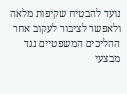נועד להבטיח שקיפות מלאה ולאפשר לציבור לעקוב אחר ההליכים המשפטיים נגד מבצעי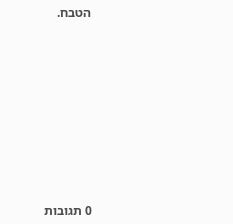הטבח.










0 תגובות